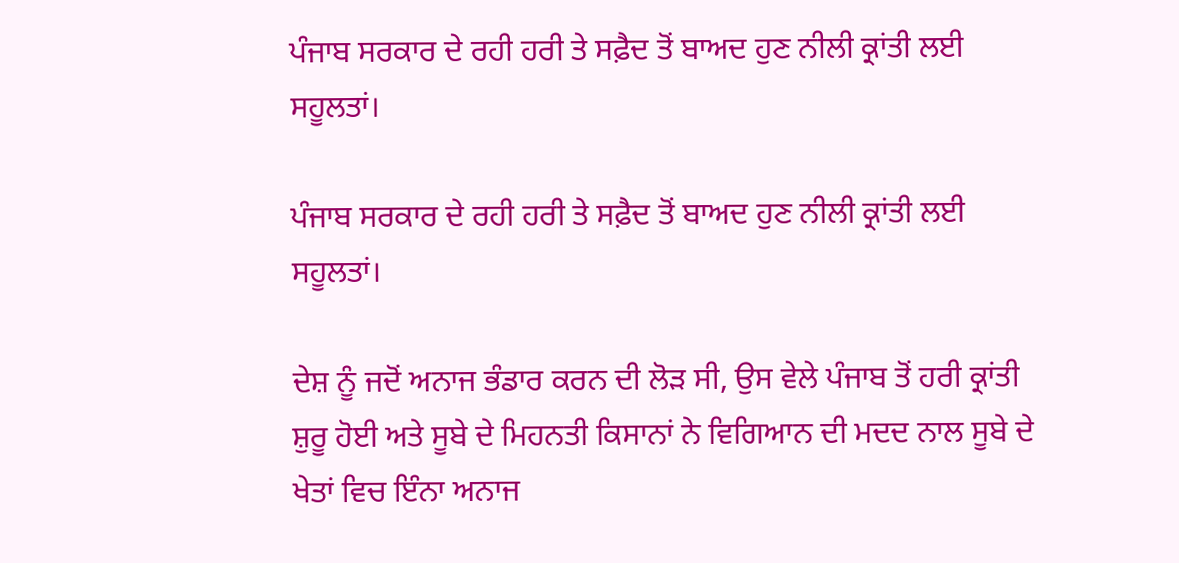ਪੰਜਾਬ ਸਰਕਾਰ ਦੇ ਰਹੀ ਹਰੀ ਤੇ ਸਫ਼ੈਦ ਤੋਂ ਬਾਅਦ ਹੁਣ ਨੀਲੀ ਕ੍ਰਾਂਤੀ ਲਈ ਸਹੂਲਤਾਂ।

ਪੰਜਾਬ ਸਰਕਾਰ ਦੇ ਰਹੀ ਹਰੀ ਤੇ ਸਫ਼ੈਦ ਤੋਂ ਬਾਅਦ ਹੁਣ ਨੀਲੀ ਕ੍ਰਾਂਤੀ ਲਈ ਸਹੂਲਤਾਂ।

ਦੇਸ਼ ਨੂੰ ਜਦੋਂ ਅਨਾਜ ਭੰਡਾਰ ਕਰਨ ਦੀ ਲੋੜ ਸੀ, ਉਸ ਵੇਲੇ ਪੰਜਾਬ ਤੋਂ ਹਰੀ ਕ੍ਰਾਂਤੀ ਸ਼ੁਰੂ ਹੋਈ ਅਤੇ ਸੂਬੇ ਦੇ ਮਿਹਨਤੀ ਕਿਸਾਨਾਂ ਨੇ ਵਿਗਿਆਨ ਦੀ ਮਦਦ ਨਾਲ ਸੂਬੇ ਦੇ ਖੇਤਾਂ ਵਿਚ ਇੰਨਾ ਅਨਾਜ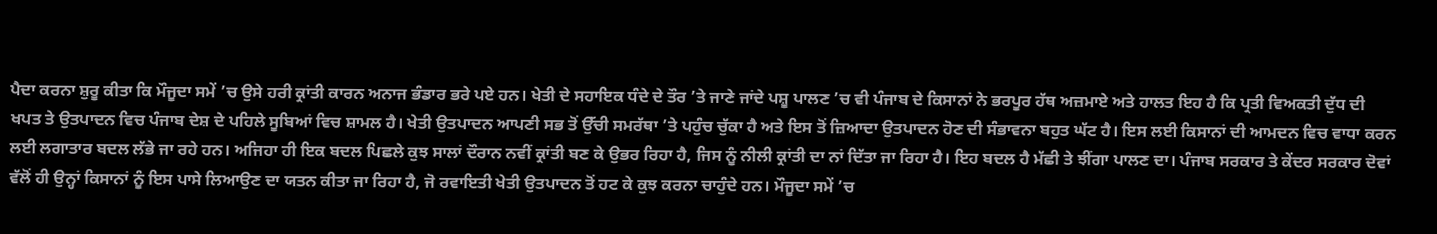ਪੈਦਾ ਕਰਨਾ ਸ਼ੁਰੂ ਕੀਤਾ ਕਿ ਮੌਜੂਦਾ ਸਮੇਂ ’ਚ ਉਸੇ ਹਰੀ ਕ੍ਰਾਂਤੀ ਕਾਰਨ ਅਨਾਜ ਭੰਡਾਰ ਭਰੇ ਪਏ ਹਨ। ਖੇਤੀ ਦੇ ਸਹਾਇਕ ਧੰਦੇ ਦੇ ਤੌਰ ’ਤੇ ਜਾਣੇ ਜਾਂਦੇ ਪਸ਼ੂ ਪਾਲਣ ’ਚ ਵੀ ਪੰਜਾਬ ਦੇ ਕਿਸਾਨਾਂ ਨੇ ਭਰਪੂਰ ਹੱਥ ਅਜ਼ਮਾਏ ਅਤੇ ਹਾਲਤ ਇਹ ਹੈ ਕਿ ਪ੍ਰਤੀ ਵਿਅਕਤੀ ਦੁੱਧ ਦੀ ਖਪਤ ਤੇ ਉਤਪਾਦਨ ਵਿਚ ਪੰਜਾਬ ਦੇਸ਼ ਦੇ ਪਹਿਲੇ ਸੂਬਿਆਂ ਵਿਚ ਸ਼ਾਮਲ ਹੈ। ਖੇਤੀ ਉਤਪਾਦਨ ਆਪਣੀ ਸਭ ਤੋਂ ਉੱਚੀ ਸਮਰੱਥਾ ’ਤੇ ਪਹੁੰਚ ਚੁੱਕਾ ਹੈ ਅਤੇ ਇਸ ਤੋਂ ਜ਼ਿਆਦਾ ਉਤਪਾਦਨ ਹੋਣ ਦੀ ਸੰਭਾਵਨਾ ਬਹੁਤ ਘੱਟ ਹੈ। ਇਸ ਲਈ ਕਿਸਾਨਾਂ ਦੀ ਆਮਦਨ ਵਿਚ ਵਾਧਾ ਕਰਨ ਲਈ ਲਗਾਤਾਰ ਬਦਲ ਲੱਭੇ ਜਾ ਰਹੇ ਹਨ। ਅਜਿਹਾ ਹੀ ਇਕ ਬਦਲ ਪਿਛਲੇ ਕੁਝ ਸਾਲਾਂ ਦੌਰਾਨ ਨਵੀਂ ਕ੍ਰਾਂਤੀ ਬਣ ਕੇ ਉਭਰ ਰਿਹਾ ਹੈ, ਜਿਸ ਨੂੰ ਨੀਲੀ ਕ੍ਰਾਂਤੀ ਦਾ ਨਾਂ ਦਿੱਤਾ ਜਾ ਰਿਹਾ ਹੈ। ਇਹ ਬਦਲ ਹੈ ਮੱਛੀ ਤੇ ਝੀਂਗਾ ਪਾਲਣ ਦਾ। ਪੰਜਾਬ ਸਰਕਾਰ ਤੇ ਕੇਂਦਰ ਸਰਕਾਰ ਦੋਵਾਂ ਵੱਲੋਂ ਹੀ ਉਨ੍ਹਾਂ ਕਿਸਾਨਾਂ ਨੂੰ ਇਸ ਪਾਸੇ ਲਿਆਉਣ ਦਾ ਯਤਨ ਕੀਤਾ ਜਾ ਰਿਹਾ ਹੈ, ਜੋ ਰਵਾਇਤੀ ਖੇਤੀ ਉਤਪਾਦਨ ਤੋਂ ਹਟ ਕੇ ਕੁਝ ਕਰਨਾ ਚਾਹੁੰਦੇ ਹਨ। ਮੌਜੂਦਾ ਸਮੇਂ ’ਚ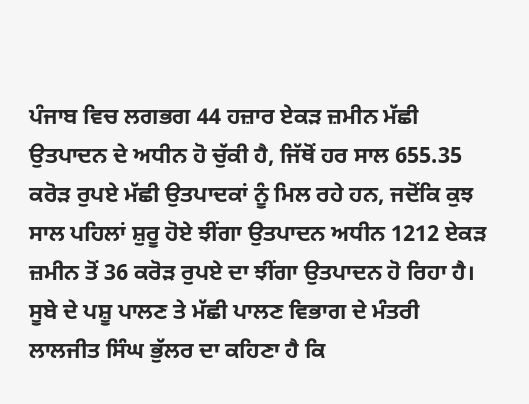ਪੰਜਾਬ ਵਿਚ ਲਗਭਗ 44 ਹਜ਼ਾਰ ਏਕੜ ਜ਼ਮੀਨ ਮੱਛੀ ਉਤਪਾਦਨ ਦੇ ਅਧੀਨ ਹੋ ਚੁੱਕੀ ਹੈ, ਜਿੱਥੋਂ ਹਰ ਸਾਲ 655.35 ਕਰੋੜ ਰੁਪਏ ਮੱਛੀ ਉਤਪਾਦਕਾਂ ਨੂੰ ਮਿਲ ਰਹੇ ਹਨ, ਜਦੋਂਕਿ ਕੁਝ ਸਾਲ ਪਹਿਲਾਂ ਸ਼ੁਰੂ ਹੋਏ ਝੀਂਗਾ ਉਤਪਾਦਨ ਅਧੀਨ 1212 ਏਕੜ ਜ਼ਮੀਨ ਤੋਂ 36 ਕਰੋੜ ਰੁਪਏ ਦਾ ਝੀਂਗਾ ਉਤਪਾਦਨ ਹੋ ਰਿਹਾ ਹੈ। ਸੂਬੇ ਦੇ ਪਸ਼ੂ ਪਾਲਣ ਤੇ ਮੱਛੀ ਪਾਲਣ ਵਿਭਾਗ ਦੇ ਮੰਤਰੀ ਲਾਲਜੀਤ ਸਿੰਘ ਭੁੱਲਰ ਦਾ ਕਹਿਣਾ ਹੈ ਕਿ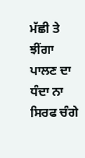ਮੱਛੀ ਤੇ ਝੀਂਗਾ ਪਾਲਣ ਦਾ ਧੰਦਾ ਨਾ ਸਿਰਫ ਚੰਗੇ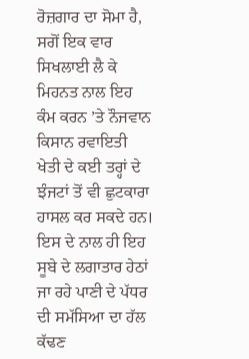ਰੋਜ਼ਗਾਰ ਦਾ ਸੋਮਾ ਹੈ, ਸਗੋਂ ਇਕ ਵਾਰ ਸਿਖਲਾਈ ਲੈ ਕੇ ਮਿਹਨਤ ਨਾਲ ਇਹ ਕੰਮ ਕਰਨ ’ਤੇ ਨੌਜਵਾਨ ਕਿਸਾਨ ਰਵਾਇਤੀ ਖੇਤੀ ਦੇ ਕਈ ਤਰ੍ਹਾਂ ਦੇ ਝੰਜਟਾਂ ਤੋਂ ਵੀ ਛੁਟਕਾਰਾ ਹਾਸਲ ਕਰ ਸਕਦੇ ਹਨ। ਇਸ ਦੇ ਨਾਲ ਹੀ ਇਹ ਸੂਬੇ ਦੇ ਲਗਾਤਾਰ ਹੇਠਾਂ ਜਾ ਰਹੇ ਪਾਣੀ ਦੇ ਪੱਧਰ ਦੀ ਸਮੱਸਿਆ ਦਾ ਹੱਲ ਕੱਢਣ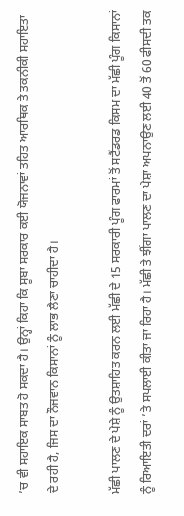’ਚ ਵੀ ਸਹਾਇਕ ਸਾਬਤ ਹੋ ਸਕਦਾ ਹੈ। ਉਨ੍ਹਾਂ ਕਿਹਾ ਕਿ ਸੂਬਾ ਸਰਕਾਰ ਕਈ ਯੋਜਨਾਵਾਂ ਤਹਿਤ ਆਰਥਿਕ ਤੇ ਤਕਨੀਕੀ ਸਹਾਇਤਾ ਦੇ ਰਹੀ ਹੈ, ਜਿਸ ਦਾ ਨੌਜਵਾਨ ਕਿਸਾਨਾਂ ਨੂੰ ਲਾਭ ਲੈਣਾ ਚਾਹੀਦਾ ਹੈ।

ਮੱਛੀ ਪਾਲਣ ਦੇ ਪੇਸ਼ੇ ਨੂੰ ਉਤਸ਼ਾਹਿਤ ਕਰਨ ਲਈ ਮੱਛੀ ਦੇ 15 ਸਰਕਾਰੀ ਪੂੰਗ ਫਾਰਮਾਂ ਤੋਂ ਸਟੈਂਡਰਡ ਕਿਸਮ ਦਾ ਮੱਛੀ ਪੂੰਗ ਕਿਸਾਨਾਂ ਨੂੰ ਰਿਆਇਤੀ ਦਰਾਂ ’ਤੇ ਸਪਲਾਈ ਕੀਤਾ ਜਾ ਰਿਹਾ ਹੈ। ਮੱਛੀ ਤੇ ਝੀਂਗਾ ਪਾਲਣ ਦਾ ਪੇਸ਼ਾ ਅਪਨਾਉਣ ਲਈ 40 ਤੋਂ 60 ਫੀਸਦੀ ਤਕ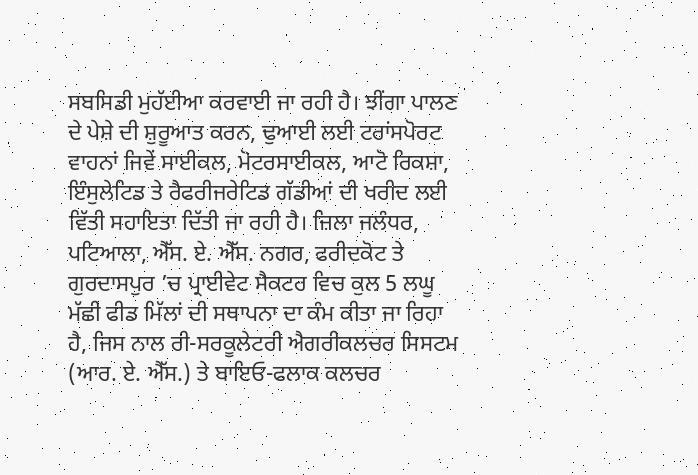ਸਬਸਿਡੀ ਮੁਹੱਈਆ ਕਰਵਾਈ ਜਾ ਰਹੀ ਹੈ। ਝੀਂਗਾ ਪਾਲਣ ਦੇ ਪੇਸ਼ੇ ਦੀ ਸ਼ੁਰੂਆਤ ਕਰਨ, ਢੁਆਈ ਲਈ ਟਰਾਂਸਪੋਰਟ ਵਾਹਨਾਂ ਜਿਵੇਂ ਸਾਈਕਲ, ਮੋਟਰਸਾਈਕਲ, ਆਟੋ ਰਿਕਸ਼ਾ, ਇੰਸੁਲੇਟਿਡ ਤੇ ਰੈਫਰੀਜਰੇਟਿਡ ਗੱਡੀਆਂ ਦੀ ਖਰੀਦ ਲਈ ਵਿੱਤੀ ਸਹਾਇਤਾ ਦਿੱਤੀ ਜਾ ਰਹੀ ਹੈ। ਜ਼ਿਲਾ ਜਲੰਧਰ, ਪਟਿਆਲਾ, ਐੱਸ. ਏ. ਐੱਸ. ਨਗਰ, ਫਰੀਦਕੋਟ ਤੇ ਗੁਰਦਾਸਪੁਰ ’ਚ ਪ੍ਰਾਈਵੇਟ ਸੈਕਟਰ ਵਿਚ ਕੁਲ 5 ਲਘੂ ਮੱਛੀ ਫੀਡ ਮਿੱਲਾਂ ਦੀ ਸਥਾਪਨਾ ਦਾ ਕੰਮ ਕੀਤਾ ਜਾ ਰਿਹਾ ਹੈ, ਜਿਸ ਨਾਲ ਰੀ-ਸਰਕੂਲੇਟਰੀ ਐਗਰੀਕਲਚਰ ਸਿਸਟਮ (ਆਰ. ਏ. ਐੱਸ.) ਤੇ ਬਾਇਓ-ਫਲਾਕ ਕਲਚਰ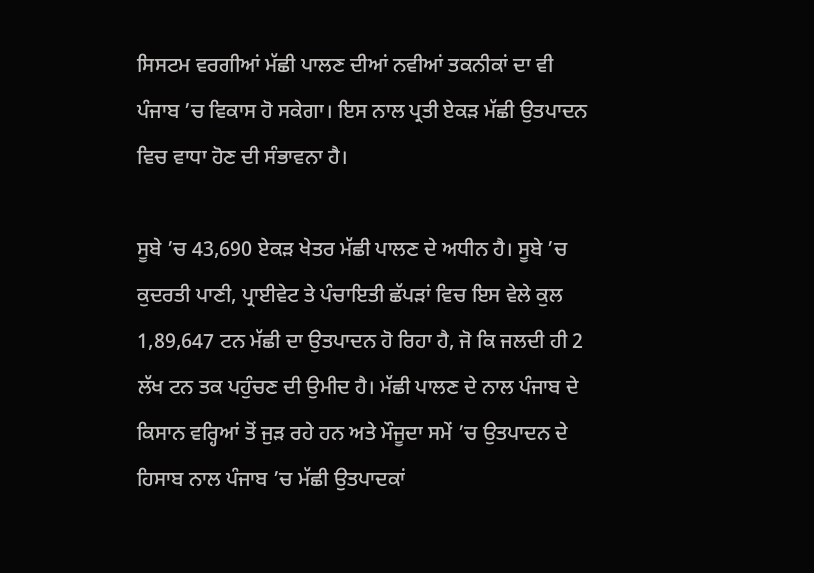ਸਿਸਟਮ ਵਰਗੀਆਂ ਮੱਛੀ ਪਾਲਣ ਦੀਆਂ ਨਵੀਆਂ ਤਕਨੀਕਾਂ ਦਾ ਵੀ ਪੰਜਾਬ ’ਚ ਵਿਕਾਸ ਹੋ ਸਕੇਗਾ। ਇਸ ਨਾਲ ਪ੍ਰਤੀ ਏਕੜ ਮੱਛੀ ਉਤਪਾਦਨ ਵਿਚ ਵਾਧਾ ਹੋਣ ਦੀ ਸੰਭਾਵਨਾ ਹੈ।

ਸੂਬੇ ’ਚ 43,690 ਏਕੜ ਖੇਤਰ ਮੱਛੀ ਪਾਲਣ ਦੇ ਅਧੀਨ ਹੈ। ਸੂਬੇ ’ਚ ਕੁਦਰਤੀ ਪਾਣੀ, ਪ੍ਰਾਈਵੇਟ ਤੇ ਪੰਚਾਇਤੀ ਛੱਪੜਾਂ ਵਿਚ ਇਸ ਵੇਲੇ ਕੁਲ 1,89,647 ਟਨ ਮੱਛੀ ਦਾ ਉਤਪਾਦਨ ਹੋ ਰਿਹਾ ਹੈ, ਜੋ ਕਿ ਜਲਦੀ ਹੀ 2 ਲੱਖ ਟਨ ਤਕ ਪਹੁੰਚਣ ਦੀ ਉਮੀਦ ਹੈ। ਮੱਛੀ ਪਾਲਣ ਦੇ ਨਾਲ ਪੰਜਾਬ ਦੇ ਕਿਸਾਨ ਵਰ੍ਹਿਆਂ ਤੋਂ ਜੁੜ ਰਹੇ ਹਨ ਅਤੇ ਮੌਜੂਦਾ ਸਮੇਂ ’ਚ ਉਤਪਾਦਨ ਦੇ ਹਿਸਾਬ ਨਾਲ ਪੰਜਾਬ ’ਚ ਮੱਛੀ ਉਤਪਾਦਕਾਂ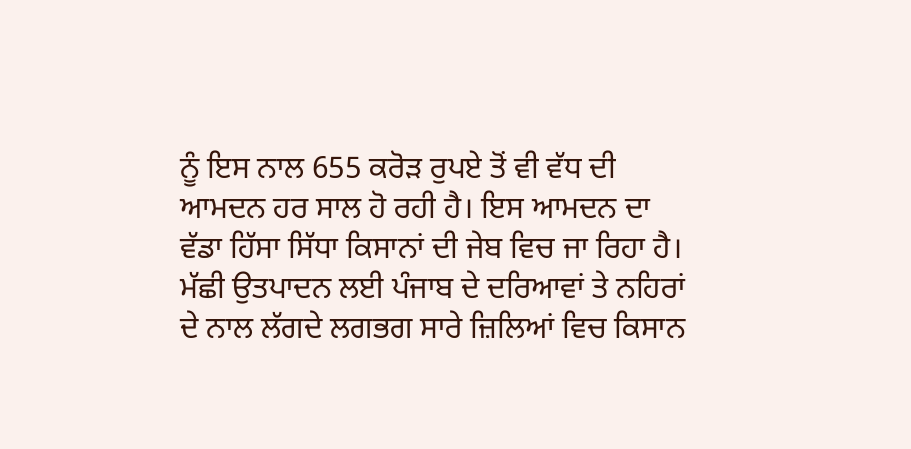ਨੂੰ ਇਸ ਨਾਲ 655 ਕਰੋੜ ਰੁਪਏ ਤੋਂ ਵੀ ਵੱਧ ਦੀ ਆਮਦਨ ਹਰ ਸਾਲ ਹੋ ਰਹੀ ਹੈ। ਇਸ ਆਮਦਨ ਦਾ ਵੱਡਾ ਹਿੱਸਾ ਸਿੱਧਾ ਕਿਸਾਨਾਂ ਦੀ ਜੇਬ ਵਿਚ ਜਾ ਰਿਹਾ ਹੈ। ਮੱਛੀ ਉਤਪਾਦਨ ਲਈ ਪੰਜਾਬ ਦੇ ਦਰਿਆਵਾਂ ਤੇ ਨਹਿਰਾਂ ਦੇ ਨਾਲ ਲੱਗਦੇ ਲਗਭਗ ਸਾਰੇ ਜ਼ਿਲਿਆਂ ਵਿਚ ਕਿਸਾਨ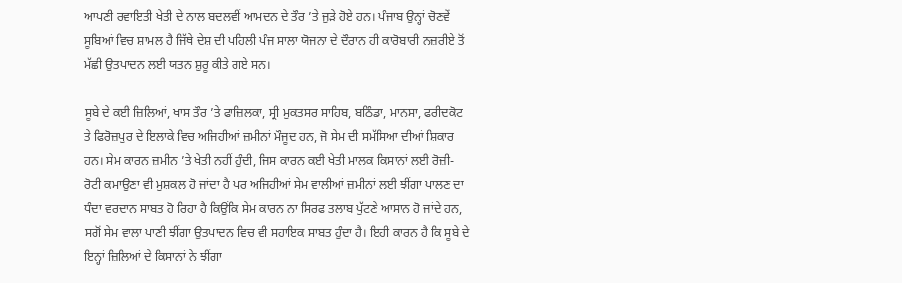ਆਪਣੀ ਰਵਾਇਤੀ ਖੇਤੀ ਦੇ ਨਾਲ ਬਦਲਵੀਂ ਆਮਦਨ ਦੇ ਤੌਰ ’ਤੇ ਜੁੜੇ ਹੋਏ ਹਨ। ਪੰਜਾਬ ਉਨ੍ਹਾਂ ਚੋਣਵੇਂ ਸੂਬਿਆਂ ਵਿਚ ਸ਼ਾਮਲ ਹੈ ਜਿੱਥੇ ਦੇਸ਼ ਦੀ ਪਹਿਲੀ ਪੰਜ ਸਾਲਾ ਯੋਜਨਾ ਦੇ ਦੌਰਾਨ ਹੀ ਕਾਰੋਬਾਰੀ ਨਜ਼ਰੀਏ ਤੋਂ ਮੱਛੀ ਉਤਪਾਦਨ ਲਈ ਯਤਨ ਸ਼ੁਰੂ ਕੀਤੇ ਗਏ ਸਨ।

ਸੂਬੇ ਦੇ ਕਈ ਜ਼ਿਲਿਆਂ, ਖਾਸ ਤੌਰ ’ਤੇ ਫਾਜ਼ਿਲਕਾ, ਸ੍ਰੀ ਮੁਕਤਸਰ ਸਾਹਿਬ, ਬਠਿੰਡਾ, ਮਾਨਸਾ, ਫਰੀਦਕੋਟ ਤੇ ਫਿਰੋਜ਼ਪੁਰ ਦੇ ਇਲਾਕੇ ਵਿਚ ਅਜਿਹੀਆਂ ਜ਼ਮੀਨਾਂ ਮੌਜੂਦ ਹਨ, ਜੋ ਸੇਮ ਦੀ ਸਮੱਸਿਆ ਦੀਆਂ ਸ਼ਿਕਾਰ ਹਨ। ਸੇਮ ਕਾਰਨ ਜ਼ਮੀਨ ’ਤੇ ਖੇਤੀ ਨਹੀਂ ਹੁੰਦੀ, ਜਿਸ ਕਾਰਨ ਕਈ ਖੇਤੀ ਮਾਲਕ ਕਿਸਾਨਾਂ ਲਈ ਰੋਜ਼ੀ-ਰੋਟੀ ਕਮਾਉਣਾ ਵੀ ਮੁਸ਼ਕਲ ਹੋ ਜਾਂਦਾ ਹੈ ਪਰ ਅਜਿਹੀਆਂ ਸੇਮ ਵਾਲੀਆਂ ਜ਼ਮੀਨਾਂ ਲਈ ਝੀਂਗਾ ਪਾਲਣ ਦਾ ਧੰਦਾ ਵਰਦਾਨ ਸਾਬਤ ਹੋ ਰਿਹਾ ਹੈ ਕਿਉਂਕਿ ਸੇਮ ਕਾਰਨ ਨਾ ਸਿਰਫ ਤਲਾਬ ਪੁੱਟਣੇ ਆਸਾਨ ਹੋ ਜਾਂਦੇ ਹਨ, ਸਗੋਂ ਸੇਮ ਵਾਲਾ ਪਾਣੀ ਝੀਂਗਾ ਉਤਪਾਦਨ ਵਿਚ ਵੀ ਸਹਾਇਕ ਸਾਬਤ ਹੁੰਦਾ ਹੈ। ਇਹੀ ਕਾਰਨ ਹੈ ਕਿ ਸੂਬੇ ਦੇ ਇਨ੍ਹਾਂ ਜ਼ਿਲਿਆਂ ਦੇ ਕਿਸਾਨਾਂ ਨੇ ਝੀਂਗਾ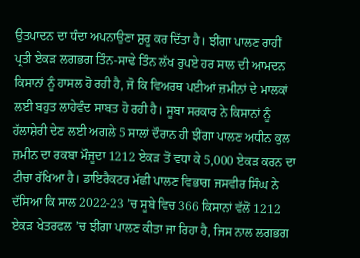ਉਤਪਾਦਨ ਦਾ ਧੰਦਾ ਅਪਨਾਉਣਾ ਸ਼ੁਰੂ ਕਰ ਦਿੱਤਾ ਹੈ। ਝੀਂਗਾ ਪਾਲਣ ਰਾਹੀਂ ਪ੍ਰਤੀ ਏਕੜ ਲਗਭਗ ਤਿੰਨ-ਸਾਢੇ ਤਿੰਨ ਲੱਖ ਰੁਪਏ ਹਰ ਸਾਲ ਦੀ ਆਮਦਨ ਕਿਸਾਨਾਂ ਨੂੰ ਹਾਸਲ ਹੋ ਰਹੀ ਹੈ, ਜੋ ਕਿ ਵਿਅਰਥ ਪਈਆਂ ਜ਼ਮੀਨਾਂ ਦੇ ਮਾਲਕਾਂ ਲਈ ਬਹੁਤ ਲਾਹੇਵੰਦ ਸਾਬਤ ਹੋ ਰਹੀ ਹੈ। ਸੂਬਾ ਸਰਕਾਰ ਨੇ ਕਿਸਾਨਾਂ ਨੂੰ ਹੱਲਾਸ਼ੇਰੀ ਦੇਣ ਲਈ ਅਗਲੇ 5 ਸਾਲਾਂ ਦੌਰਾਨ ਹੀ ਝੀਂਗਾ ਪਾਲਣ ਅਧੀਨ ਕੁਲ ਜ਼ਮੀਨ ਦਾ ਰਕਬਾ ਮੌਜੂਦਾ 1212 ਏਕੜ ਤੋਂ ਵਧਾ ਕੇ 5,000 ਏਕੜ ਕਰਨ ਦਾ ਟੀਚਾ ਰੱਖਿਆ ਹੈ। ਡਾਇਰੈਕਟਰ ਮੱਛੀ ਪਾਲਣ ਵਿਭਾਗ ਜਸਵੀਰ ਸਿੰਘ ਨੇ ਦੱਸਿਆ ਕਿ ਸਾਲ 2022-23 ’ਚ ਸੂਬੇ ਵਿਚ 366 ਕਿਸਾਨਾਂ ਵੱਲੋਂ 1212 ਏਕੜ ਖੇਤਰਫਲ ’ਚ ਝੀਂਗਾ ਪਾਲਣ ਕੀਤਾ ਜਾ ਰਿਹਾ ਹੈ, ਜਿਸ ਨਾਲ ਲਗਭਗ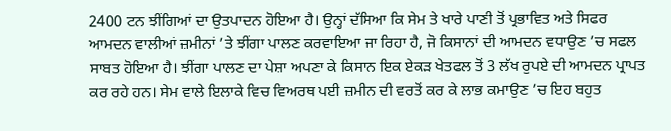2400 ਟਨ ਝੀਂਗਿਆਂ ਦਾ ਉਤਪਾਦਨ ਹੋਇਆ ਹੈ। ਉਨ੍ਹਾਂ ਦੱਸਿਆ ਕਿ ਸੇਮ ਤੇ ਖਾਰੇ ਪਾਣੀ ਤੋਂ ਪ੍ਰਭਾਵਿਤ ਅਤੇ ਸਿਫਰ ਆਮਦਨ ਵਾਲੀਆਂ ਜ਼ਮੀਨਾਂ ’ਤੇ ਝੀਂਗਾ ਪਾਲਣ ਕਰਵਾਇਆ ਜਾ ਰਿਹਾ ਹੈ, ਜੋ ਕਿਸਾਨਾਂ ਦੀ ਆਮਦਨ ਵਧਾਉਣ ’ਚ ਸਫਲ ਸਾਬਤ ਹੋਇਆ ਹੈ। ਝੀਂਗਾ ਪਾਲਣ ਦਾ ਪੇਸ਼ਾ ਅਪਣਾ ਕੇ ਕਿਸਾਨ ਇਕ ਏਕੜ ਖੇਤਫਲ ਤੋਂ 3 ਲੱਖ ਰੁਪਏ ਦੀ ਆਮਦਨ ਪ੍ਰਾਪਤ ਕਰ ਰਹੇ ਹਨ। ਸੇਮ ਵਾਲੇ ਇਲਾਕੇ ਵਿਚ ਵਿਅਰਥ ਪਈ ਜ਼ਮੀਨ ਦੀ ਵਰਤੋਂ ਕਰ ਕੇ ਲਾਭ ਕਮਾਉਣ ’ਚ ਇਹ ਬਹੁਤ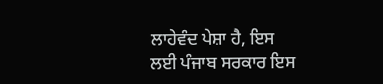ਲਾਹੇਵੰਦ ਪੇਸ਼ਾ ਹੈ, ਇਸ ਲਈ ਪੰਜਾਬ ਸਰਕਾਰ ਇਸ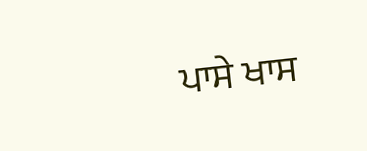ਪਾਸੇ ਖਾਸ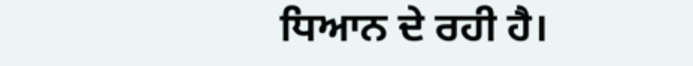ਧਿਆਨ ਦੇ ਰਹੀ ਹੈ।